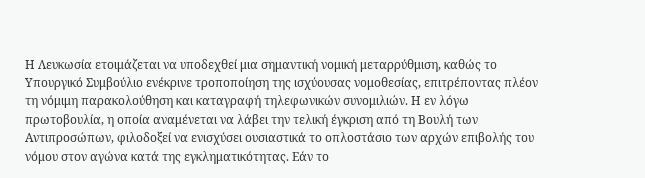Η Λευκωσία ετοιμάζεται να υποδεχθεί μια σημαντική νομική μεταρρύθμιση, καθώς το Υπουργικό Συμβούλιο ενέκρινε τροποποίηση της ισχύουσας νομοθεσίας, επιτρέποντας πλέον τη νόμιμη παρακολούθηση και καταγραφή τηλεφωνικών συνομιλιών. Η εν λόγω πρωτοβουλία, η οποία αναμένεται να λάβει την τελική έγκριση από τη Βουλή των Αντιπροσώπων, φιλοδοξεί να ενισχύσει ουσιαστικά το οπλοστάσιο των αρχών επιβολής του νόμου στον αγώνα κατά της εγκληματικότητας. Εάν το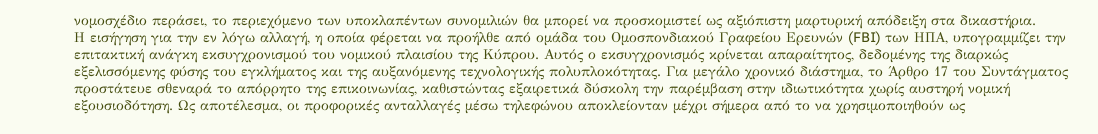νομοσχέδιο περάσει, το περιεχόμενο των υποκλαπέντων συνομιλιών θα μπορεί να προσκομιστεί ως αξιόπιστη μαρτυρική απόδειξη στα δικαστήρια.
Η εισήγηση για την εν λόγω αλλαγή, η οποία φέρεται να προήλθε από ομάδα του Ομοσπονδιακού Γραφείου Ερευνών (FBI) των ΗΠΑ, υπογραμμίζει την επιτακτική ανάγκη εκσυγχρονισμού του νομικού πλαισίου της Κύπρου. Αυτός ο εκσυγχρονισμός κρίνεται απαραίτητος, δεδομένης της διαρκώς εξελισσόμενης φύσης του εγκλήματος και της αυξανόμενης τεχνολογικής πολυπλοκότητας. Για μεγάλο χρονικό διάστημα, το Άρθρο 17 του Συντάγματος προστάτευε σθεναρά το απόρρητο της επικοινωνίας, καθιστώντας εξαιρετικά δύσκολη την παρέμβαση στην ιδιωτικότητα χωρίς αυστηρή νομική εξουσιοδότηση. Ως αποτέλεσμα, οι προφορικές ανταλλαγές μέσω τηλεφώνου αποκλείονταν μέχρι σήμερα από το να χρησιμοποιηθούν ως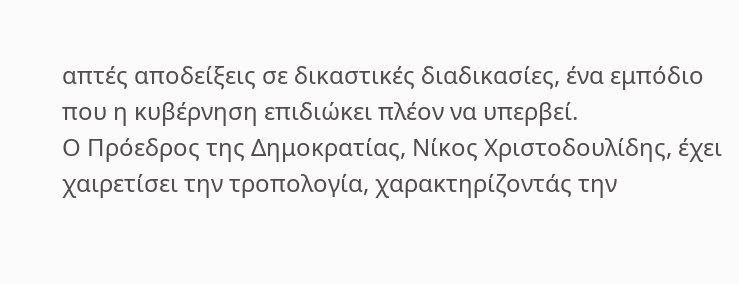απτές αποδείξεις σε δικαστικές διαδικασίες, ένα εμπόδιο που η κυβέρνηση επιδιώκει πλέον να υπερβεί.
Ο Πρόεδρος της Δημοκρατίας, Νίκος Χριστοδουλίδης, έχει χαιρετίσει την τροπολογία, χαρακτηρίζοντάς την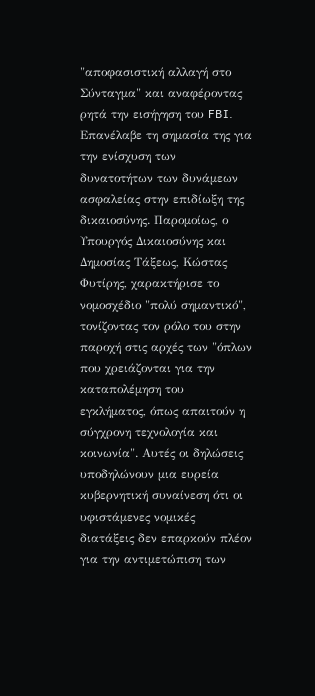"αποφασιστική αλλαγή στο Σύνταγμα" και αναφέροντας ρητά την εισήγηση του FBI. Επανέλαβε τη σημασία της για την ενίσχυση των δυνατοτήτων των δυνάμεων ασφαλείας στην επιδίωξη της δικαιοσύνης. Παρομοίως, ο Υπουργός Δικαιοσύνης και Δημοσίας Τάξεως, Κώστας Φυτίρης, χαρακτήρισε το νομοσχέδιο "πολύ σημαντικό", τονίζοντας τον ρόλο του στην παροχή στις αρχές των "όπλων που χρειάζονται για την καταπολέμηση του εγκλήματος, όπως απαιτούν η σύγχρονη τεχνολογία και κοινωνία". Αυτές οι δηλώσεις υποδηλώνουν μια ευρεία κυβερνητική συναίνεση ότι οι υφιστάμενες νομικές διατάξεις δεν επαρκούν πλέον για την αντιμετώπιση των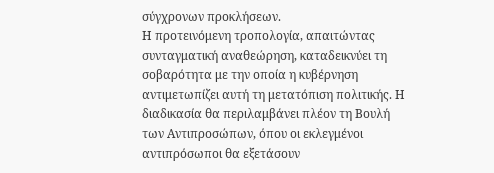σύγχρονων προκλήσεων.
Η προτεινόμενη τροπολογία, απαιτώντας συνταγματική αναθεώρηση, καταδεικνύει τη σοβαρότητα με την οποία η κυβέρνηση αντιμετωπίζει αυτή τη μετατόπιση πολιτικής. Η διαδικασία θα περιλαμβάνει πλέον τη Βουλή των Αντιπροσώπων, όπου οι εκλεγμένοι αντιπρόσωποι θα εξετάσουν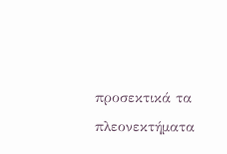προσεκτικά τα πλεονεκτήματα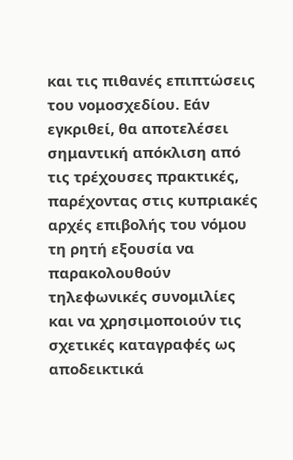και τις πιθανές επιπτώσεις του νομοσχεδίου. Εάν εγκριθεί, θα αποτελέσει σημαντική απόκλιση από τις τρέχουσες πρακτικές, παρέχοντας στις κυπριακές αρχές επιβολής του νόμου τη ρητή εξουσία να παρακολουθούν τηλεφωνικές συνομιλίες και να χρησιμοποιούν τις σχετικές καταγραφές ως αποδεικτικά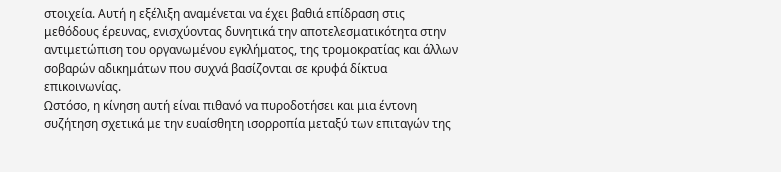στοιχεία. Αυτή η εξέλιξη αναμένεται να έχει βαθιά επίδραση στις μεθόδους έρευνας, ενισχύοντας δυνητικά την αποτελεσματικότητα στην αντιμετώπιση του οργανωμένου εγκλήματος, της τρομοκρατίας και άλλων σοβαρών αδικημάτων που συχνά βασίζονται σε κρυφά δίκτυα επικοινωνίας.
Ωστόσο, η κίνηση αυτή είναι πιθανό να πυροδοτήσει και μια έντονη συζήτηση σχετικά με την ευαίσθητη ισορροπία μεταξύ των επιταγών της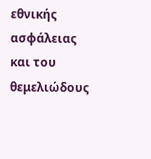εθνικής ασφάλειας και του θεμελιώδους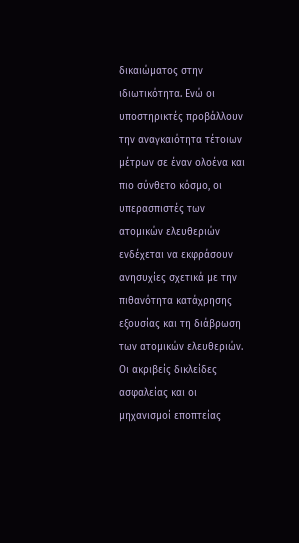δικαιώματος στην ιδιωτικότητα. Ενώ οι υποστηρικτές προβάλλουν την αναγκαιότητα τέτοιων μέτρων σε έναν ολοένα και πιο σύνθετο κόσμο, οι υπερασπιστές των ατομικών ελευθεριών ενδέχεται να εκφράσουν ανησυχίες σχετικά με την πιθανότητα κατάχρησης εξουσίας και τη διάβρωση των ατομικών ελευθεριών. Οι ακριβείς δικλείδες ασφαλείας και οι μηχανισμοί εποπτείας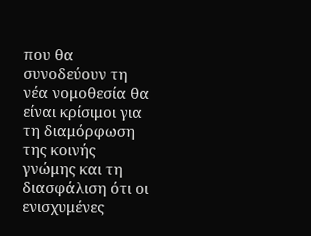που θα συνοδεύουν τη νέα νομοθεσία θα είναι κρίσιμοι για τη διαμόρφωση της κοινής γνώμης και τη διασφάλιση ότι οι ενισχυμένες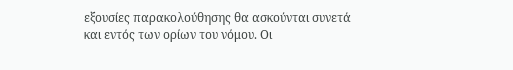εξουσίες παρακολούθησης θα ασκούνται συνετά και εντός των ορίων του νόμου. Οι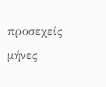προσεχείς μήνες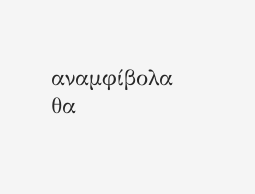αναμφίβολα θα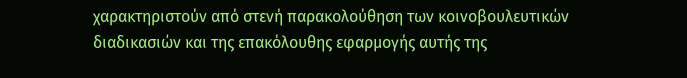χαρακτηριστούν από στενή παρακολούθηση των κοινοβουλευτικών διαδικασιών και της επακόλουθης εφαρμογής αυτής της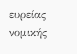ευρείας νομικής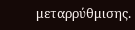μεταρρύθμισης.